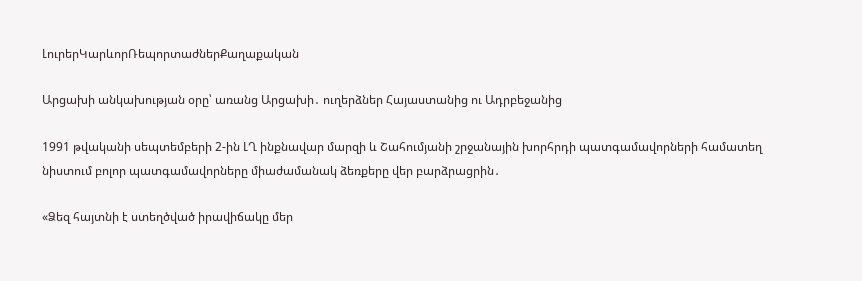ԼուրերԿարևորՌեպորտաժներՔաղաքական

Արցախի անկախության օրը՝ առանց Արցախի․ ուղերձներ Հայաստանից ու Ադրբեջանից

1991 թվականի սեպտեմբերի 2-ին ԼՂ ինքնավար մարզի և Շահումյանի շրջանային խորհրդի պատգամավորների համատեղ նիստում բոլոր պատգամավորները միաժամանակ ձեռքերը վեր բարձրացրին․

«Ձեզ հայտնի է ստեղծված իրավիճակը մեր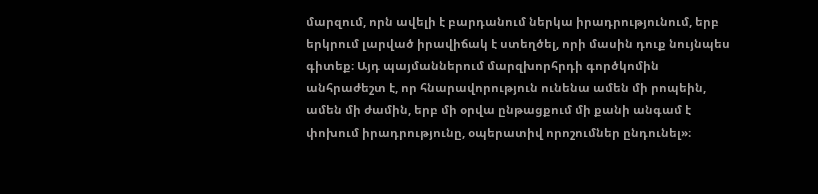մարզում, որն ավելի է բարդանում ներկա իրադրությունում, երբ երկրում լարված իրավիճակ է ստեղծել, որի մասին դուք նույնպես գիտեք։ Այդ պայմաններում մարզխորհրդի գործկոմին անհրաժեշտ է, որ հնարավորություն ունենա ամեն մի րոպեին, ամեն մի ժամին, երբ մի օրվա ընթացքում մի քանի անգամ է փոխում իրադրությունը, օպերատիվ որոշումներ ընդունել»։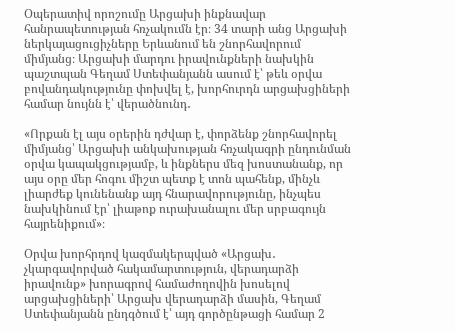Օպերատիվ որոշումը Արցախի ինքնավար հանրապետության հռչակումն էր։ 34 տարի անց Արցախի ներկայացուցիչները Երևանում են շնորհավորում միմյանց։ Արցախի մարդու իրավունքների նախկին պաշտպան Գեղամ Ստեփանյանն ասում է՝ թեև օրվա բովանդակությունը փոխվել է, խորհուրդն արցախցիների համար նույնն է՝ վերածնունդ․

«Որքան էլ այս օրերին դժվար է, փորձենք շնորհավորել միմյանց՝ Արցախի անկախության հռչակագրի ընդունման օրվա կապակցությամբ, և ինքներս մեզ խոստանանք, որ այս օրը մեր հոգու միշտ պետք է տոն պահենք, մինչև  լիարժեք կունենանք այդ հնարավորությունը, ինչպես նախկինում էր՝ լիաթոք ուրախանալու մեր սրբագույն հայրենիքում»։

Օրվա խորհրդով կազմակերպված «Արցախ․ չկարգավորված հակամարտություն, վերադարձի իրավունք» խորագրով համաժողովին խոսելով արցախցիների՝ Արցախ վերադարձի մասին, Գեղամ Ստեփանյանն ընդգծում է՝ այդ գործընթացի համար 2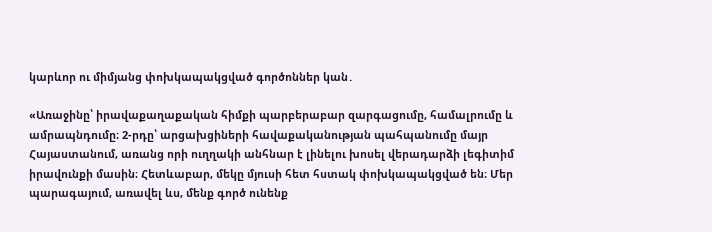կարևոր ու միմյանց փոխկապակցված գործոններ կան․

«Առաջինը՝ իրավաքաղաքական հիմքի պարբերաբար զարգացումը, համալրումը և ամրապնդումը։ 2-րդը՝ արցախցիների հավաքականության պահպանումը մայր Հայաստանում, առանց որի ուղղակի անհնար է լինելու խոսել վերադարձի լեգիտիմ իրավունքի մասին։ Հետևաբար, մեկը մյուսի հետ հստակ փոխկապակցված են։ Մեր պարագայում, առավել ևս, մենք գործ ունենք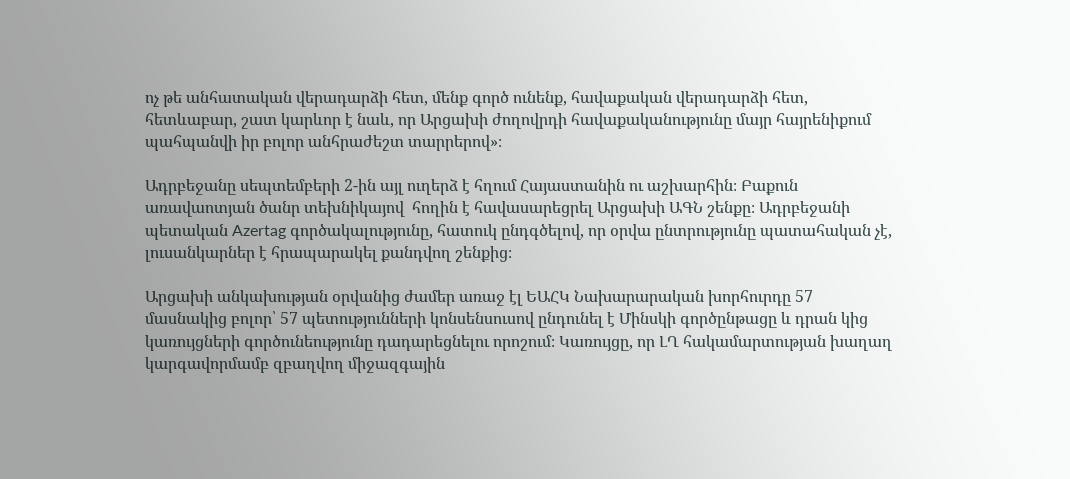ոչ թե անհատական վերադարձի հետ, մենք գործ ունենք, հավաքական վերադարձի հետ, հետևաբար, շատ կարևոր է նաև, որ Արցախի ժողովրդի հավաքականությունը մայր հայրենիքում պահպանվի իր բոլոր անհրաժեշտ տարրերով»։

Ադրբեջանը սեպտեմբերի 2-ին այլ ուղերձ է հղում Հայաստանին ու աշխարհին։ Բաքուն առավաոտյան ծանր տեխնիկայով  հողին է հավասարեցրել Արցախի ԱԳՆ շենքը։ Ադրբեջանի պետական Azertag գործակալությունը, հատուկ ընդգծելով, որ օրվա ընտրությունը պատահական չէ, լուսանկարներ է հրապարակել քանդվող շենքից։

Արցախի անկախության օրվանից ժամեր առաջ էլ ԵԱՀԿ Նախարարական խորհուրդը 57 մասնակից բոլոր՝ 57 պետությունների կոնսենսուսով ընդունել է Մինսկի գործընթացը և դրան կից կառույցների գործունեությունը դադարեցնելու որոշում։ Կառույցը, որ ԼՂ հակամարտության խաղաղ կարգավորմամբ զբաղվող միջազգային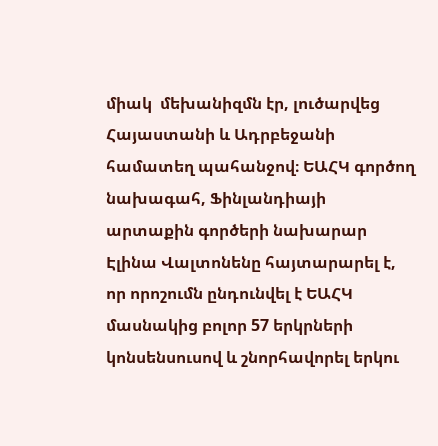միակ  մեխանիզմն էր, լուծարվեց Հայաստանի և Ադրբեջանի համատեղ պահանջով։ ԵԱՀԿ գործող նախագահ, Ֆինլանդիայի արտաքին գործերի նախարար Էլինա Վալտոնենը հայտարարել է, որ որոշումն ընդունվել է ԵԱՀԿ մասնակից բոլոր 57 երկրների կոնսենսուսով և շնորհավորել երկու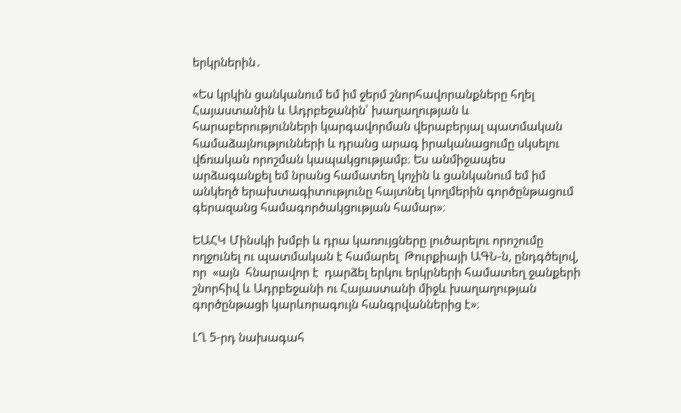երկրներին․

«Ես կրկին ցանկանում եմ իմ ջերմ շնորհավորանքները հղել Հայաստանին և Ադրբեջանին՝ խաղաղության և հարաբերությունների կարգավորման վերաբերյալ պատմական համաձայնությունների և դրանց արագ իրականացումը սկսելու վճռական որոշման կապակցությամբ։ Ես անմիջապես արձագանքել եմ նրանց համատեղ կոչին և ցանկանում եմ իմ անկեղծ երախտագիտությունը հայտնել կողմերին գործընթացում գերազանց համագործակցության համար»։

ԵԱՀԿ Մինսկի խմբի և դրա կառույցները լուծարելու որոշումը ողջունել ու պատմական է համարել  Թուրքիայի ԱԳՆ-ն, ընդգծելով, որ  «այն  հնարավոր է  դարձել երկու երկրների համատեղ ջանքերի շնորհիվ և Ադրբեջանի ու Հայաստանի միջև խաղաղության գործընթացի կարևորագույն հանգրվաններից է»։

ԼՂ 5-րդ նախագահ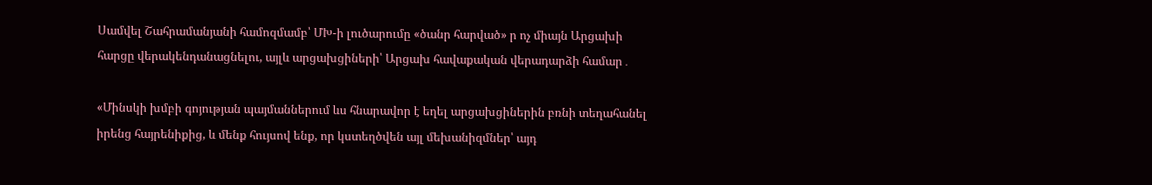Սամվել Շահրամանյանի համոզմամբ՝ ՄԽ-ի լուծարումը «ծանր հարված» ր ոչ միայն Արցախի հարցը վերակենդանացնելու, այլև արցախցիների՝ Արցախ հավաքական վերադարձի համար․

«Մինսկի խմբի գոյության պայմաններում ևս հնարավոր է եղել արցախցիներին բռնի տեղահանել իրենց հայրենիքից, և մենք հույսով ենք, որ կստեղծվեն այլ մեխանիզմներ՝ այդ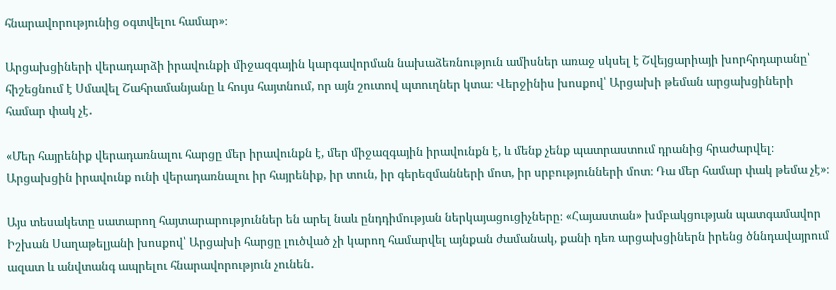հնարավորությունից օգտվելու համար»։

Արցախցիների վերադարձի իրավունքի միջազգային կարգավորման նախաձեռնություն ամիսներ առաջ սկսել է Շվեյցարիայի խորհրդարանը՝ հիշեցնում է Սմավել Շահրամանյանը և հույս հայտնում, որ այն շուտով պտուղներ կտա։ Վերջինիս խոսքով՝ Արցախի թեման արցախցիների համար փակ չէ․

«Մեր հայրենիք վերադառնալու հարցը մեր իրավունքն է, մեր միջազգային իրավունքն է, և մենք չենք պատրաստում դրանից հրաժարվել։ Արցախցին իրավունք ունի վերադառնալու իր հայրենիք, իր տուն, իր գերեզմանների մոտ, իր սրբությունների մոտ։ Դա մեր համար փակ թեմա չէ»։

Այս տեսակետը սատարող հայտարարություններ են արել նաև ընդդիմության ներկայացուցիչները։ «Հայաստան» խմբակցության պատգամավոր Իշխան Սաղաթելյանի խոսքով՝ Արցախի հարցը լուծված չի կարող համարվել այնքան ժամանակ, քանի դեռ արցախցիներն իրենց ծննդավայրում ազատ և անվտանգ ապրելու հնարավորություն չունեն․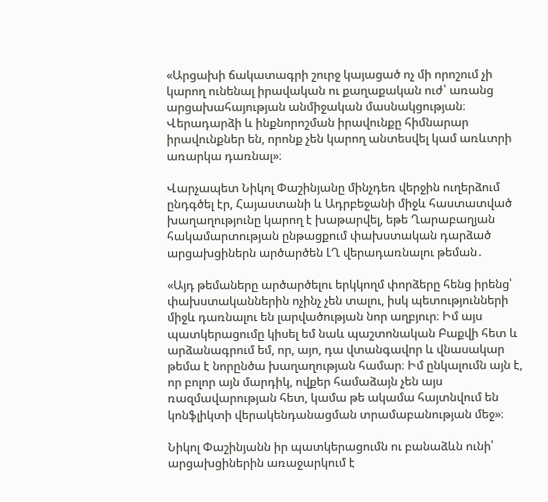«Արցախի ճակատագրի շուրջ կայացած ոչ մի որոշում չի կարող ունենալ իրավական ու քաղաքական ուժ՝ առանց արցախահայության անմիջական մասնակցության։ Վերադարձի և ինքնորոշման իրավունքը հիմնարար իրավունքներ են, որոնք չեն կարող անտեսվել կամ առևտրի առարկա դառնալ»։

Վարչապետ Նիկոլ Փաշինյանը մինչդեռ վերջին ուղերձում ընդգծել էր, Հայաստանի և Ադրբեջանի միջև հաստատված խաղաղությունը կարող է խաթարվել, եթե Ղարաբաղյան հակամարտության ընթացքում փախստական դարձած արցախցիներն արծարծեն ԼՂ վերադառնալու թեման․

«Այդ թեմաները արծարծելու երկկողմ փորձերը հենց իրենց՝ փախստականներին ոչինչ չեն տալու, իսկ պետությունների միջև դառնալու են լարվածության նոր աղբյուր։ Իմ այս պատկերացումը կիսել եմ նաև պաշտոնական Բաքվի հետ և արձանագրում եմ, որ, այո, դա վտանգավոր և վնասակար թեմա է նորընծա խաղաղության համար։ Իմ ընկալումն այն է, որ բոլոր այն մարդիկ, ովքեր համաձայն չեն այս ռազմավարության հետ, կամա թե ակամա հայտնվում են կոնֆլիկտի վերակենդանացման տրամաբանության մեջ»։

Նիկոլ Փաշինյանն իր պատկերացումն ու բանաձևն ունի՝ արցախցիներին առաջարկում է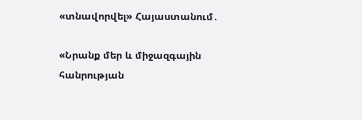«տնավորվել» Հայաստանում․

«Նրանք մեր և միջազգային հանրության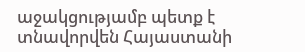աջակցությամբ պետք է տնավորվեն Հայաստանի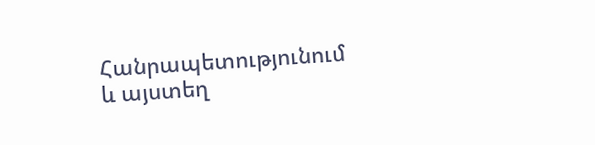Հանրապետությունում և այստեղ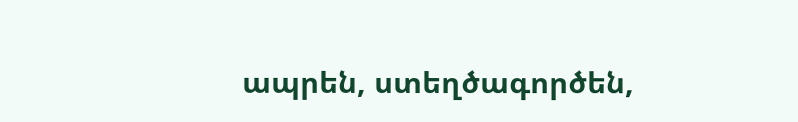ապրեն, ստեղծագործեն,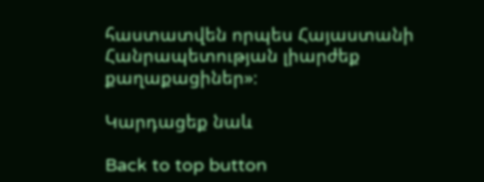հաստատվեն որպես Հայաստանի Հանրապետության լիարժեք քաղաքացիներ»։

Կարդացեք նաև

Back to top button